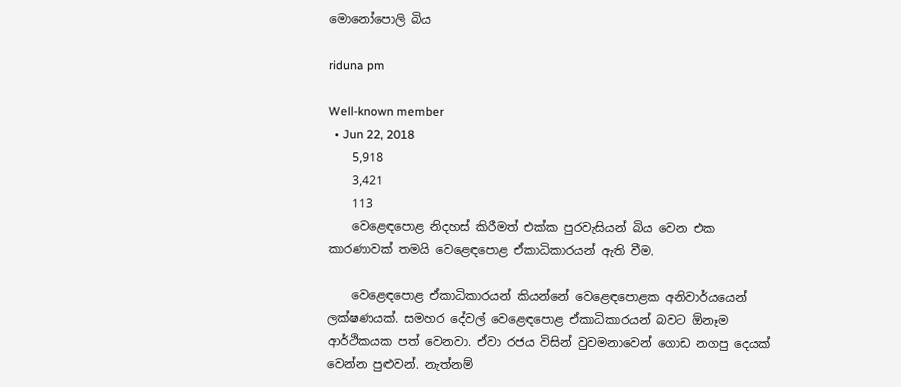මොනෝපොලි බිය

riduna pm

Well-known member
  • Jun 22, 2018
    5,918
    3,421
    113
    වෙළෙඳපොළ නිදහස් කිරීමත් එක්ක පුරවැසියන් බිය වෙන එක කාරණාවක් තමයි වෙළෙඳපොළ ඒකාධිකාරයන් ඇති වීම.

    වෙළෙඳපොළ ඒකාධිකාරයන් කියන්නේ වෙළෙඳපොළක අනිවාර්යයෙන් ලක්ෂණයක්. සමහර දේවල් වෙළෙඳපොළ ඒකාධිකාරයන් බවට ඕනෑම ආර්ථිකයක පත් වෙනවා. ඒවා රජය විසින් වුවමනාවෙන් ගොඩ නගපු දෙයක් වෙන්න පුළුවන්. නැත්නම්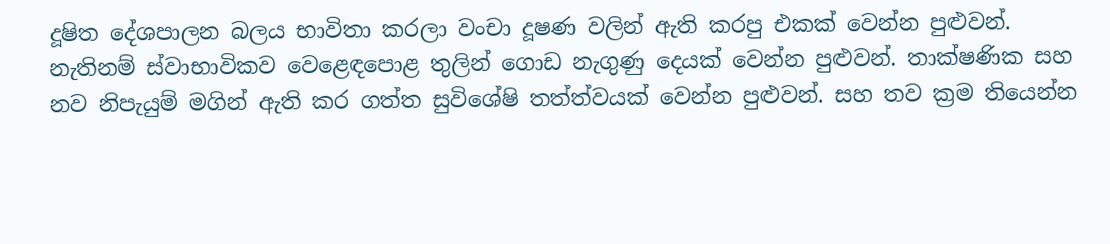දූෂිත දේශපාලන බලය භාවිතා කරලා වංචා දූෂණ වලින් ඇති කරපු එකක් වෙන්න පුළුවන්. නැතිනම් ස්වාභාවිකව වෙළෙඳපොළ තුලින් ගොඩ නැගුණු දෙයක් වෙන්න පුළුවන්. තාක්ෂණික සහ නව නිපැයුම් මගින් ඇති කර ගත්ත සුවිශේෂි තත්ත්වයක් වෙන්න පුළුවන්. සහ තව ක්‍රම තියෙන්න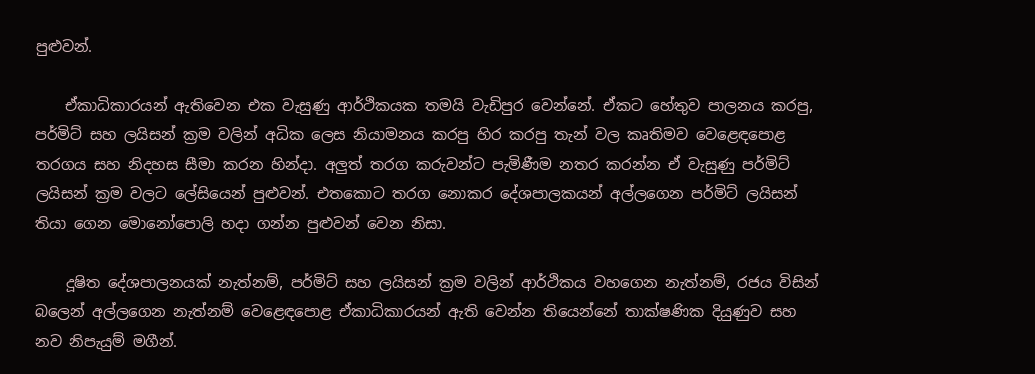පුළුවන්.

    ඒකාධිකාරයන් ඇතිවෙන එක වැසුණු ආර්ථිකයක තමයි වැඩිපුර වෙන්නේ. ඒකට හේතුව පාලනය කරපු, පර්මිට් සහ ලයිසන් ක්‍රම වලින් අධික ලෙස නියාමනය කරපු හිර කරපු තැන් වල කෘතිමව වෙළෙඳපොළ තරගය සහ නිදහස සීමා කරන හින්දා. අලුත් තරග කරුවන්ට පැමිණීම නතර කරන්න ඒ වැසුණු පර්මිට් ලයිසන් ක්‍රම වලට ලේසියෙන් පුළුවන්. එතකොට තරග නොකර දේශපාලකයන් අල්ලගෙන පර්මිට් ලයිසන් තියා ගෙන මොනෝපොලි හදා ගන්න පුළුවන් වෙන නිසා.

    දූෂිත දේශපාලනයක් නැත්නම්, පර්මිට් සහ ලයිසන් ක්‍රම වලින් ආර්ථිකය වහගෙන නැත්නම්, රජය විසින් බලෙන් අල්ලගෙන නැත්නම් වෙළෙඳපොළ ඒකාධිකාරයන් ඇති වෙන්න තියෙන්නේ තාක්ෂණික දියුණුව සහ නව නිපැයුම් මගීන්.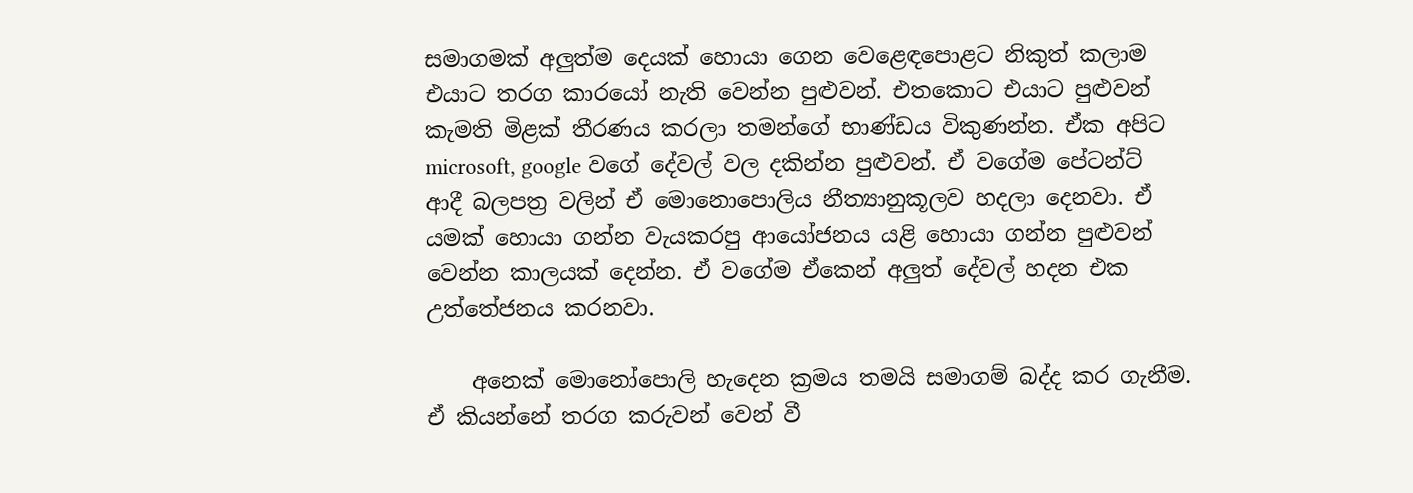සමාගමක් අලුත්ම දෙයක් හොයා ගෙන වෙළෙඳපොළට නිකුත් කලාම එයාට තරග කාරයෝ නැති වෙන්න පුළුවන්. එතකොට එයාට පුළුවන් කැමති මිළක් තීරණය කරලා තමන්ගේ භාණ්ඩය විකුණන්න. ඒක අපිට microsoft, google වගේ දේවල් වල දකින්න පුළුවන්. ඒ වගේම පේටන්ට් ආදී බලපත්‍ර වලින් ඒ මොනොපොලිය නීත්‍යානුකූලව හදලා දෙනවා. ඒ යමක් හොයා ගන්න වැයකරපු ආයෝජනය යළි හොයා ගන්න පුළුවන් වෙන්න කාලයක් දෙන්න. ඒ වගේම ඒකෙන් අලුත් දේවල් හදන එක උත්තේජනය කරනවා.

    අනෙක් මොනෝපොලි හැදෙන ක්‍රමය තමයි සමාගම් බද්ද කර ගැනීම. ඒ කියන්නේ තරග කරුවන් වෙන් වී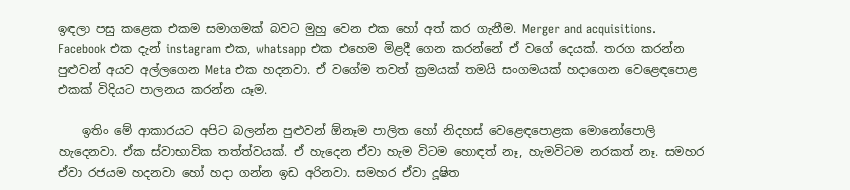ඉඳලා පසු කළෙක එකම සමාගමක් බවට මුහු වෙන එක හෝ අත් කර ගැනීම. Merger and acquisitions. Facebook එක දැන් instagram එක, whatsapp එක එහෙම මිළදී ගෙන කරන්නේ ඒ වගේ දෙයක්. තරග කරන්න පුළුවන් අයව අල්ලගෙන Meta එක හදනවා. ඒ වගේම තවත් ක්‍රමයක් තමයි සංගමයක් හදාගෙන වෙළෙඳපොළ එකක් විදියට පාලනය කරන්න යෑම.

    ඉතිං මේ ආකාරයට අපිට බලන්න පුළුවන් ඕනෑම පාලිත හෝ නිදහස් වෙළෙඳපොළක මොනෝපොලි හැදෙනවා. ඒක ස්වාභාවික තත්ත්වයක්. ඒ හැදෙන ඒවා හැම විටම හොඳත් නෑ, හැමවිටම නරකත් නෑ. සමහර ඒවා රජයම හදනවා හෝ හදා ගන්න ඉඩ අරිනවා. සමහර ඒවා දූෂිත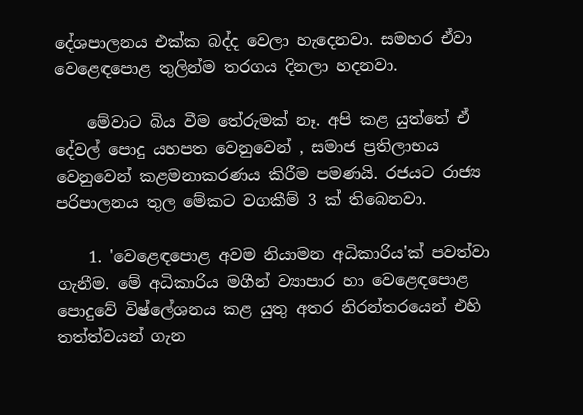දේශපාලනය එක්ක බද්ද වෙලා හැදෙනවා. සමහර ඒවා වෙළෙඳපොළ තුලින්ම තරගය දිනලා හදනවා.

    මේවාට බිය වීම තේරුමක් නෑ. අපි කළ යුත්තේ ඒ දේවල් පොදු යහපත වෙනුවෙන් , සමාජ ප්‍රතිලාභය වෙනුවෙන් කළමනාකරණය කිරීම පමණයි. රජයට රාජ්‍ය පරිපාලනය තුල මේකට වගකීම් 3 ක් තිබෙනවා.

    1. 'වෙළෙඳපොළ අවම නියාමන අධිකාරිය'ක් පවත්වා ගැනීම. මේ අධිකාරිය මගීන් ව්‍යාපාර හා වෙළෙඳපොළ පොදුවේ විෂ්ලේශනය කළ යුතු අතර නිරන්තරයෙන් එහි තත්ත්වයන් ගැන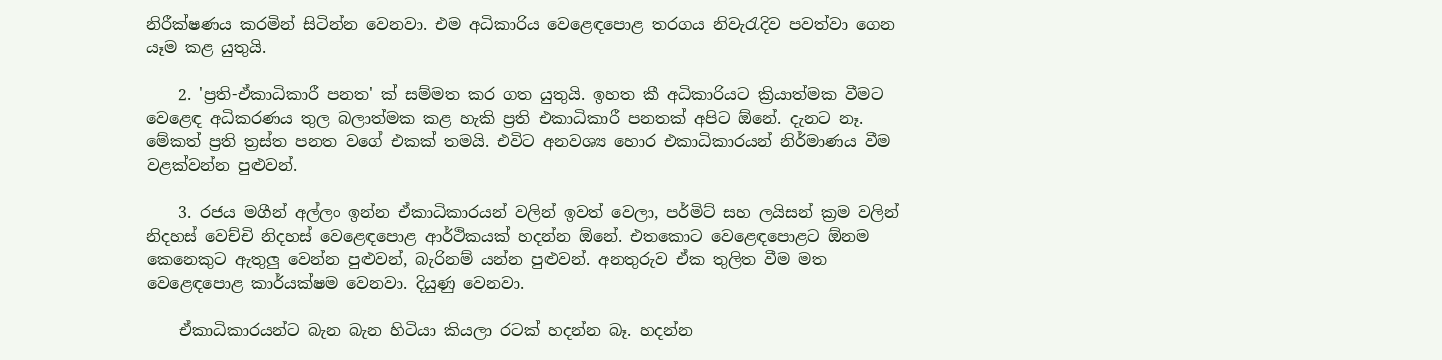නිරීක්ෂණය කරමින් සිටින්න වෙනවා. එම අධිකාරිය වෙළෙඳපොළ තරගය නිවැරැදිව පවත්වා ගෙන යෑම කළ යුතුයි.

    2. 'ප්‍රති-ඒකාධිකාරී පනත' ක් සම්මත කර ගත යුතුයි. ඉහත කී අධිකාරියට ක්‍රියාත්මක වීමට වෙළෙඳ අධිකරණය තුල බලාත්මක කළ හැකි ප්‍රති එකාධිකාරී පනතක් අපිට ඕනේ. දැනට නෑ. මේකත් ප්‍රති ත්‍රස්ත පනත වගේ එකක් තමයි. එවිට අනවශ්‍ය හොර එකාධිකාරයන් නිර්මාණය වීම වළක්වන්න පුළුවන්.

    3. රජය මගීන් අල්ලං ඉන්න ඒකාධිකාරයන් වලින් ඉවත් වෙලා, පර්මිට් සහ ලයිසන් ක්‍රම වලින් නිදහස් වෙච්චි නිදහස් වෙළෙඳපොළ ආර්ථිකයක් හදන්න ඕනේ. එතකොට වෙළෙඳපොළට ඕනම කෙනෙකුට ඇතුලු වෙන්න පුළුවන්, බැරිනම් යන්න පුළුවන්. අනතුරුව ඒක තුලිත වීම මත වෙළෙඳපොළ කාර්යක්ෂම වෙනවා. දියුණු වෙනවා.

    ඒකාධිකාරයන්ට බැන බැන හිටියා කියලා රටක් හදන්න බෑ. හදන්න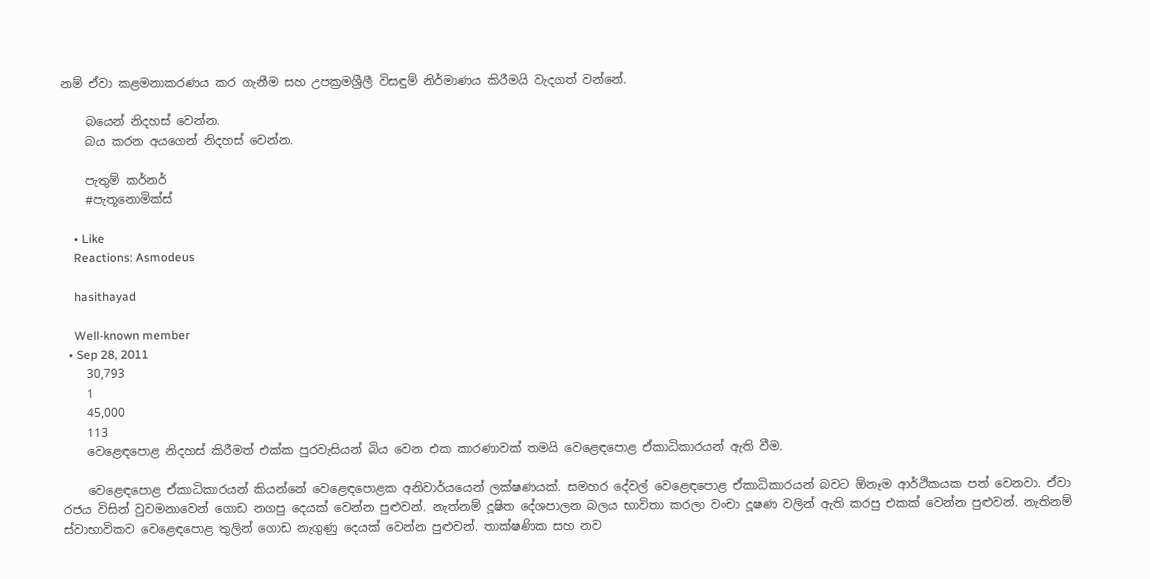නම් ඒවා කළමනාකරණය කර ගැනීම සහ උපක්‍රමශ්‍රීලී විසඳුම් නිර්මාණය කිරීමයි වැදගත් වන්නේ.

    බයෙන් නිදහස් වෙන්න.
    බය කරන අයගෙන් නිදහස් වෙන්න.

    පැතුම් කර්නර්
    #පැතූනොමික්ස්

    • Like
    Reactions: Asmodeus

    hasithayad

    Well-known member
  • Sep 28, 2011
    30,793
    1
    45,000
    113
    වෙළෙඳපොළ නිදහස් කිරීමත් එක්ක පුරවැසියන් බිය වෙන එක කාරණාවක් තමයි වෙළෙඳපොළ ඒකාධිකාරයන් ඇති වීම.

    වෙළෙඳපොළ ඒකාධිකාරයන් කියන්නේ වෙළෙඳපොළක අනිවාර්යයෙන් ලක්ෂණයක්. සමහර දේවල් වෙළෙඳපොළ ඒකාධිකාරයන් බවට ඕනෑම ආර්ථිකයක පත් වෙනවා. ඒවා රජය විසින් වුවමනාවෙන් ගොඩ නගපු දෙයක් වෙන්න පුළුවන්. නැත්නම් දූෂිත දේශපාලන බලය භාවිතා කරලා වංචා දූෂණ වලින් ඇති කරපු එකක් වෙන්න පුළුවන්. නැතිනම් ස්වාභාවිකව වෙළෙඳපොළ තුලින් ගොඩ නැගුණු දෙයක් වෙන්න පුළුවන්. තාක්ෂණික සහ නව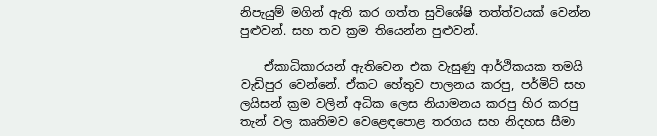නිපැයුම් මගින් ඇති කර ගත්ත සුවිශේෂි තත්ත්වයක් වෙන්න පුළුවන්. සහ තව ක්‍රම තියෙන්න පුළුවන්.

    ඒකාධිකාරයන් ඇතිවෙන එක වැසුණු ආර්ථිකයක තමයි වැඩිපුර වෙන්නේ. ඒකට හේතුව පාලනය කරපු, පර්මිට් සහ ලයිසන් ක්‍රම වලින් අධික ලෙස නියාමනය කරපු හිර කරපු තැන් වල කෘතිමව වෙළෙඳපොළ තරගය සහ නිදහස සීමා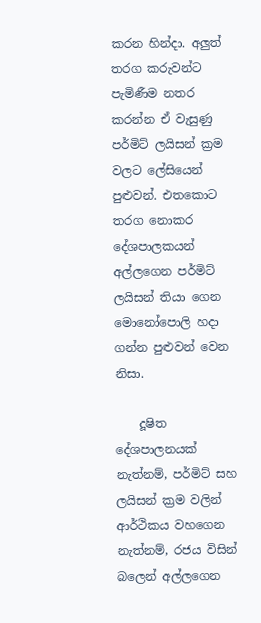කරන හින්දා. අලුත් තරග කරුවන්ට පැමිණීම නතර කරන්න ඒ වැසුණු පර්මිට් ලයිසන් ක්‍රම වලට ලේසියෙන් පුළුවන්. එතකොට තරග නොකර දේශපාලකයන් අල්ලගෙන පර්මිට් ලයිසන් තියා ගෙන මොනෝපොලි හදා ගන්න පුළුවන් වෙන නිසා.

    දූෂිත දේශපාලනයක් නැත්නම්, පර්මිට් සහ ලයිසන් ක්‍රම වලින් ආර්ථිකය වහගෙන නැත්නම්, රජය විසින් බලෙන් අල්ලගෙන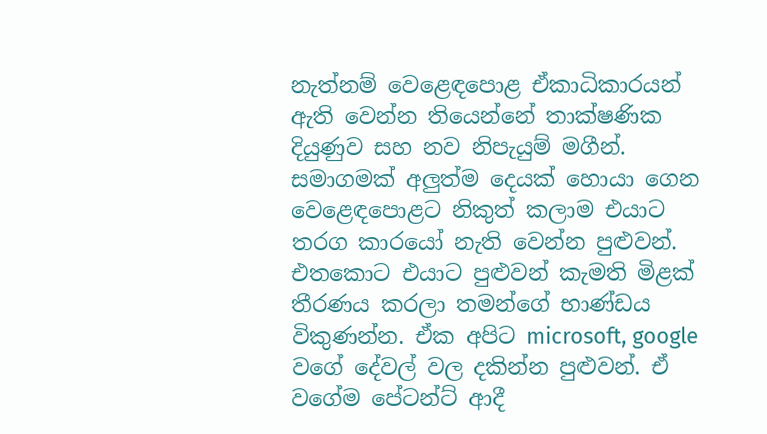නැත්නම් වෙළෙඳපොළ ඒකාධිකාරයන් ඇති වෙන්න තියෙන්නේ තාක්ෂණික දියුණුව සහ නව නිපැයුම් මගීන්. සමාගමක් අලුත්ම දෙයක් හොයා ගෙන වෙළෙඳපොළට නිකුත් කලාම එයාට තරග කාරයෝ නැති වෙන්න පුළුවන්. එතකොට එයාට පුළුවන් කැමති මිළක් තීරණය කරලා තමන්ගේ භාණ්ඩය විකුණන්න. ඒක අපිට microsoft, google වගේ දේවල් වල දකින්න පුළුවන්. ඒ වගේම පේටන්ට් ආදී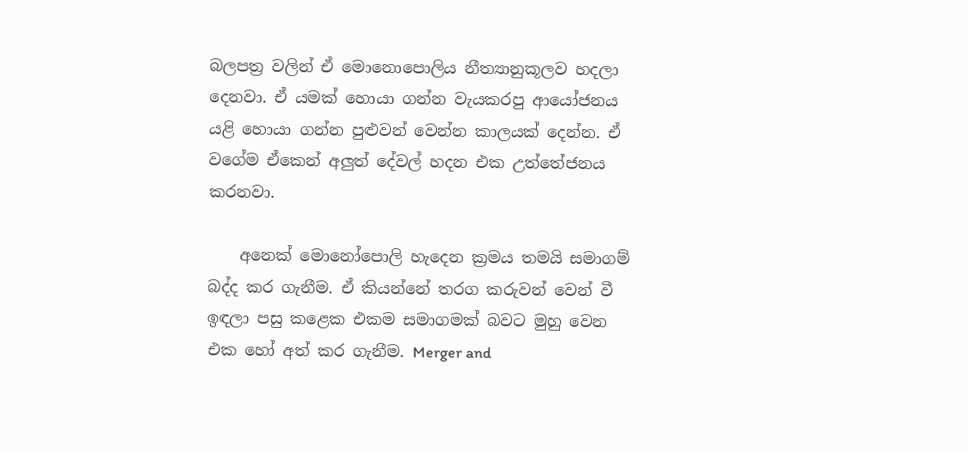බලපත්‍ර වලින් ඒ මොනොපොලිය නීත්‍යානුකූලව හදලා දෙනවා. ඒ යමක් හොයා ගන්න වැයකරපු ආයෝජනය යළි හොයා ගන්න පුළුවන් වෙන්න කාලයක් දෙන්න. ඒ වගේම ඒකෙන් අලුත් දේවල් හදන එක උත්තේජනය කරනවා.

    අනෙක් මොනෝපොලි හැදෙන ක්‍රමය තමයි සමාගම් බද්ද කර ගැනීම. ඒ කියන්නේ තරග කරුවන් වෙන් වී ඉඳලා පසු කළෙක එකම සමාගමක් බවට මුහු වෙන එක හෝ අත් කර ගැනීම. Merger and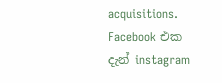acquisitions. Facebook එක දැන් instagram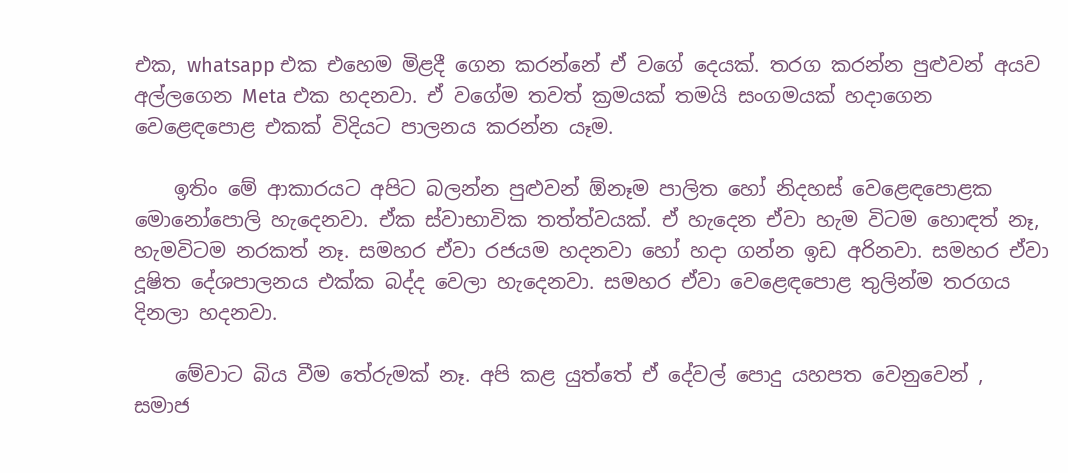එක, whatsapp එක එහෙම මිළදී ගෙන කරන්නේ ඒ වගේ දෙයක්. තරග කරන්න පුළුවන් අයව අල්ලගෙන Meta එක හදනවා. ඒ වගේම තවත් ක්‍රමයක් තමයි සංගමයක් හදාගෙන වෙළෙඳපොළ එකක් විදියට පාලනය කරන්න යෑම.

    ඉතිං මේ ආකාරයට අපිට බලන්න පුළුවන් ඕනෑම පාලිත හෝ නිදහස් වෙළෙඳපොළක මොනෝපොලි හැදෙනවා. ඒක ස්වාභාවික තත්ත්වයක්. ඒ හැදෙන ඒවා හැම විටම හොඳත් නෑ, හැමවිටම නරකත් නෑ. සමහර ඒවා රජයම හදනවා හෝ හදා ගන්න ඉඩ අරිනවා. සමහර ඒවා දූෂිත දේශපාලනය එක්ක බද්ද වෙලා හැදෙනවා. සමහර ඒවා වෙළෙඳපොළ තුලින්ම තරගය දිනලා හදනවා.

    මේවාට බිය වීම තේරුමක් නෑ. අපි කළ යුත්තේ ඒ දේවල් පොදු යහපත වෙනුවෙන් , සමාජ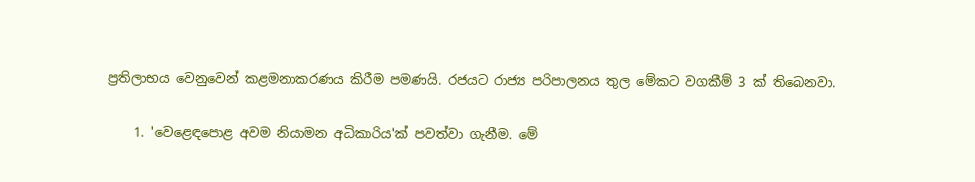ප්‍රතිලාභය වෙනුවෙන් කළමනාකරණය කිරීම පමණයි. රජයට රාජ්‍ය පරිපාලනය තුල මේකට වගකීම් 3 ක් තිබෙනවා.

    1. 'වෙළෙඳපොළ අවම නියාමන අධිකාරිය'ක් පවත්වා ගැනීම. මේ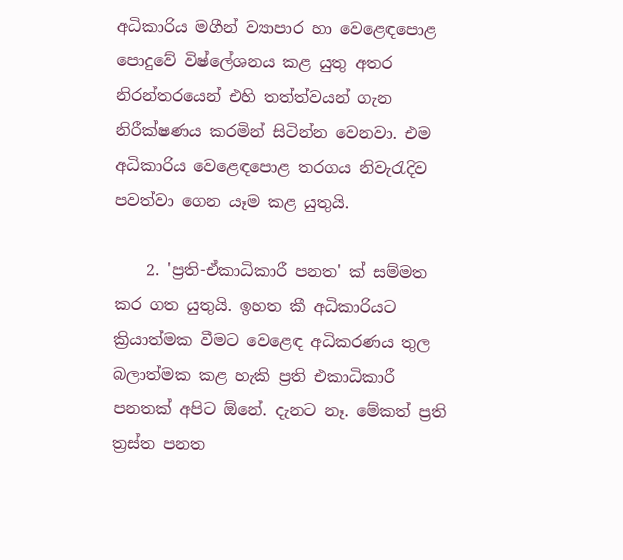අධිකාරිය මගීන් ව්‍යාපාර හා වෙළෙඳපොළ පොදුවේ විෂ්ලේශනය කළ යුතු අතර නිරන්තරයෙන් එහි තත්ත්වයන් ගැන නිරීක්ෂණය කරමින් සිටින්න වෙනවා. එම අධිකාරිය වෙළෙඳපොළ තරගය නිවැරැදිව පවත්වා ගෙන යෑම කළ යුතුයි.

    2. 'ප්‍රති-ඒකාධිකාරී පනත' ක් සම්මත කර ගත යුතුයි. ඉහත කී අධිකාරියට ක්‍රියාත්මක වීමට වෙළෙඳ අධිකරණය තුල බලාත්මක කළ හැකි ප්‍රති එකාධිකාරී පනතක් අපිට ඕනේ. දැනට නෑ. මේකත් ප්‍රති ත්‍රස්ත පනත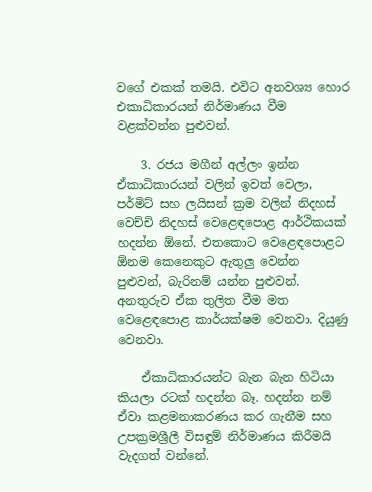වගේ එකක් තමයි. එවිට අනවශ්‍ය හොර එකාධිකාරයන් නිර්මාණය වීම වළක්වන්න පුළුවන්.

    3. රජය මගීන් අල්ලං ඉන්න ඒකාධිකාරයන් වලින් ඉවත් වෙලා, පර්මිට් සහ ලයිසන් ක්‍රම වලින් නිදහස් වෙච්චි නිදහස් වෙළෙඳපොළ ආර්ථිකයක් හදන්න ඕනේ. එතකොට වෙළෙඳපොළට ඕනම කෙනෙකුට ඇතුලු වෙන්න පුළුවන්, බැරිනම් යන්න පුළුවන්. අනතුරුව ඒක තුලිත වීම මත වෙළෙඳපොළ කාර්යක්ෂම වෙනවා. දියුණු වෙනවා.

    ඒකාධිකාරයන්ට බැන බැන හිටියා කියලා රටක් හදන්න බෑ. හදන්න නම් ඒවා කළමනාකරණය කර ගැනීම සහ උපක්‍රමශ්‍රීලී විසඳුම් නිර්මාණය කිරීමයි වැදගත් වන්නේ.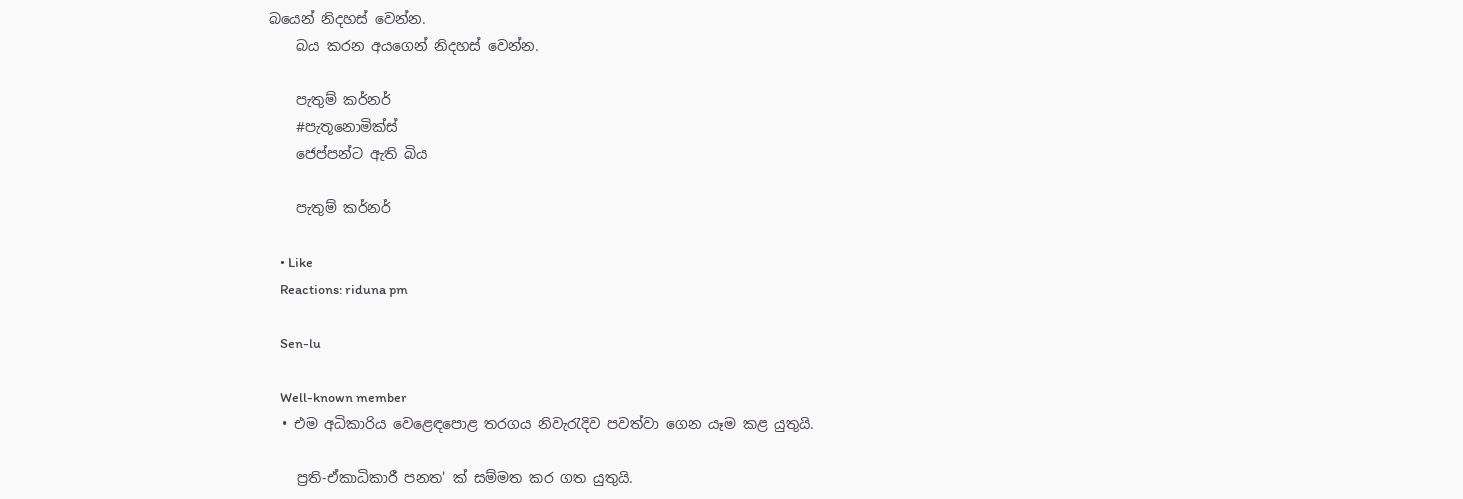බයෙන් නිදහස් වෙන්න.
    බය කරන අයගෙන් නිදහස් වෙන්න.

    පැතුම් කර්නර්
    #පැතූනොමික්ස්
    ජෙප්පන්ට ඇති බිය

    පැතුම් කර්නර්

    • Like
    Reactions: riduna pm

    Sen-lu

    Well-known member
  • එම අධිකාරිය වෙළෙඳපොළ තරගය නිවැරැදිව පවත්වා ගෙන යෑම කළ යුතුයි.

    ප්‍රති-ඒකාධිකාරී පනත' ක් සම්මත කර ගත යුතුයි.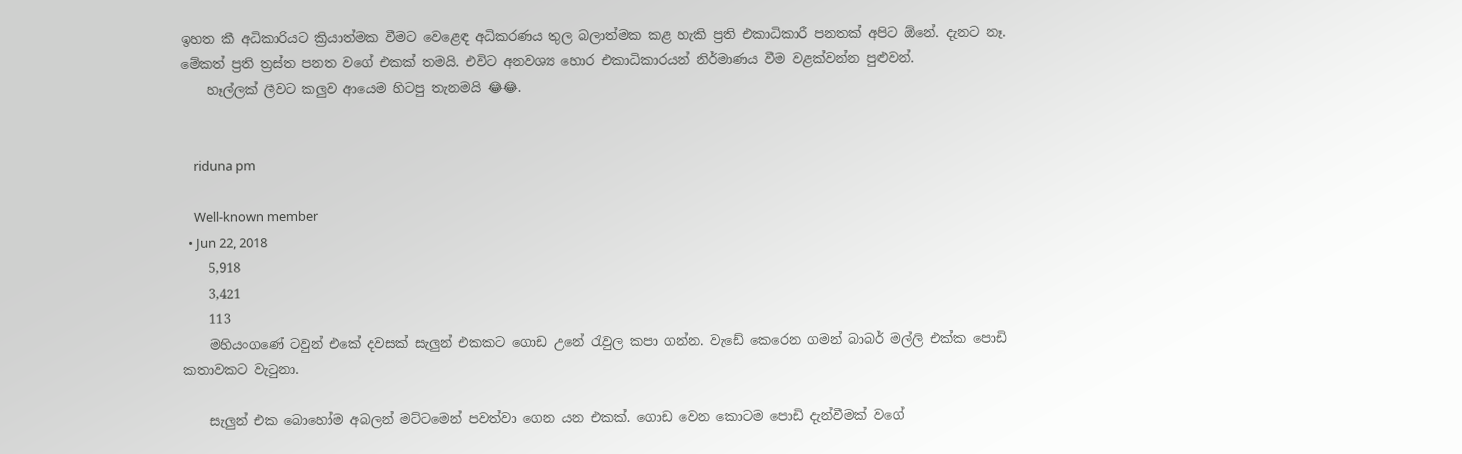ඉහත කී අධිකාරියට ක්‍රියාත්මක වීමට වෙළෙඳ අධිකරණය තුල බලාත්මක කළ හැකි ප්‍රති එකාධිකාරී පනතක් අපිට ඕනේ. දැනට නෑ. මේකත් ප්‍රති ත්‍රස්ත පනත වගේ එකක් තමයි. එවිට අනවශ්‍ය හොර එකාධිකාරයන් නිර්මාණය වීම වළක්වන්න පුළුවන්.
    හෑල්ලක් ලීවට කලුව ආයෙම හිටපු තැනමයි 😂😂.


    riduna pm

    Well-known member
  • Jun 22, 2018
    5,918
    3,421
    113
    මහියංගණේ ටවුන් එකේ දවසක් සැලුන් එකකට ගොඩ උනේ රැවුල කපා ගන්න. වැඩේ කෙරෙන ගමන් බාබර් මල්ලි එක්ක පොඩි කතාවකට වැටුනා.

    සැලුන් එක බොහෝම අබලන් මට්ටමෙන් පවත්වා ගෙන යන එකක්. ගොඩ වෙන කොටම පොඩි දැන්වීමක් වගේ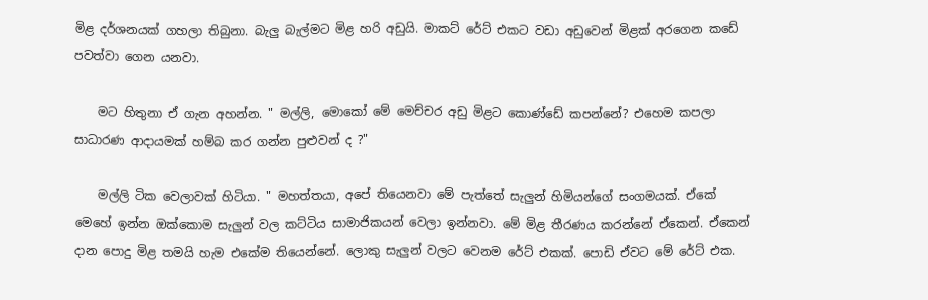මිළ දර්ශනයක් ගහලා තිබුනා. බැලු බැල්මට මිළ හරි අඩුයි. මාකට් රේට් එකට වඩා අඩුවෙන් මිළක් අරගෙන කඩේ පවත්වා ගෙන යනවා.

    මට හිතුනා ඒ ගැන අහන්න. " මල්ලි, මොකෝ මේ මෙච්චර අඩු මිළට කොණ්ඩේ කපන්නේ? එහෙම කපලා සාධාරණ ආදායමක් හම්බ කර ගන්න පුළුවන් ද ?"

    මල්ලි ටික වෙලාවක් හිටියා. " මහත්තයා, අපේ තියෙනවා මේ පැත්තේ සැලුන් හිමියන්ගේ සංගමයක්. ඒකේ මෙහේ ඉන්න ඔක්කොම සැලුන් වල කට්ටිය සාමාජිකයන් වෙලා ඉන්නවා. මේ මිළ තීරණය කරන්නේ ඒකෙන්. ඒකෙන් දාන පොදු මිළ තමයි හැම එකේම තියෙන්නේ. ලොකු සැලුන් වලට වෙනම රේට් එකක්. පොඩි ඒවට මේ රේට් එක.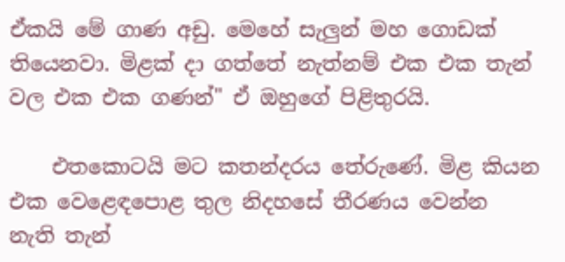ඒකයි මේ ගාණ අඩු. මෙහේ සැලුන් මහ ගොඩක් තියෙනවා. මිළක් දා ගත්තේ නැත්නම් එක එක තැන් වල එක එක ගණන්" ඒ ඔහුගේ පිළිතුරයි.

    එතකොටයි මට කතන්දරය තේරුණේ. මිළ කියන එක වෙළෙඳපොළ තුල නිදහසේ තීරණය වෙන්න නැති තැන්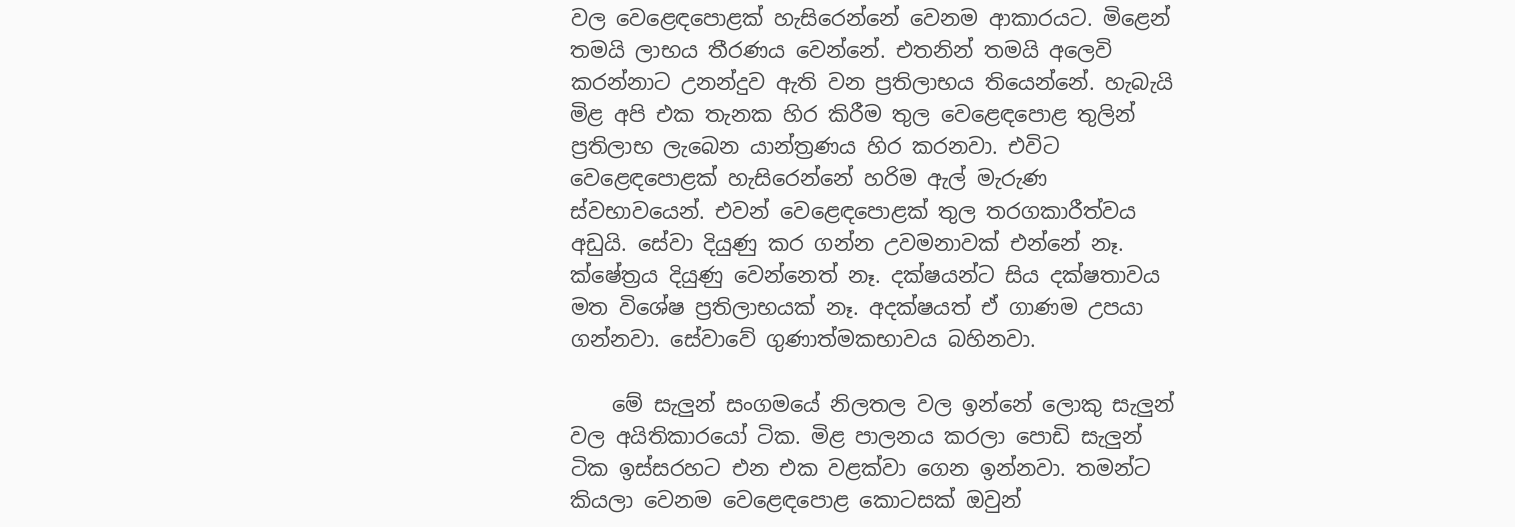වල වෙළෙඳපොළක් හැසිරෙන්නේ වෙනම ආකාරයට. මිළෙන් තමයි ලාභය තීරණය වෙන්නේ. එතනින් තමයි අලෙවි කරන්නාට උනන්දුව ඇති වන ප්‍රතිලාභය තියෙන්නේ. හැබැයි මිළ අපි එක තැනක හිර කිරීම තුල වෙළෙඳපොළ තුලින් ප්‍රතිලාභ ලැබෙන යාන්ත්‍රණය හිර කරනවා. එවිට වෙළෙඳපොළක් හැසිරෙන්නේ හරිම ඇල් මැරුණ ස්වභාවයෙන්. එවන් වෙළෙඳපොළක් තුල තරගකාරීත්වය අඩුයි. සේවා දියුණු කර ගන්න උවමනාවක් එන්නේ නෑ. ක්ෂේත්‍රය දියුණු වෙන්නෙත් නෑ. දක්ෂයන්ට සිය දක්ෂතාවය මත විශේෂ ප්‍රතිලාභයක් නෑ. අදක්ෂයත් ඒ ගාණම උපයා ගන්නවා. සේවාවේ ගුණාත්මකභාවය බහිනවා.

    මේ සැලුන් සංගමයේ නිලතල වල ඉන්නේ ලොකු සැලුන් වල අයිතිකාරයෝ ටික. මිළ පාලනය කරලා පොඩි සැලුන් ටික ඉස්සරහට එන එක වළක්වා ගෙන ඉන්නවා. තමන්ට කියලා වෙනම වෙළෙඳපොළ කොටසක් ඔවුන්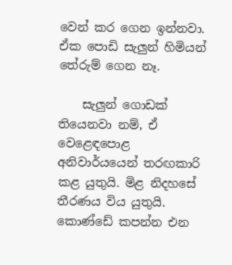වෙන් කර ගෙන ඉන්නවා. ඒක පොඩි සැලුන් හිමියන් තේරුම් ගෙන නෑ.

    සැලුන් ගොඩක් තියෙනවා නම්, ඒ වෙළෙඳපොළ අනිවාර්යයෙන් තරඟකාරි කළ යුතුයි. මිළ නිදහසේ තීරණය විය යුතුයි. කොණ්ඩේ කපන්න එන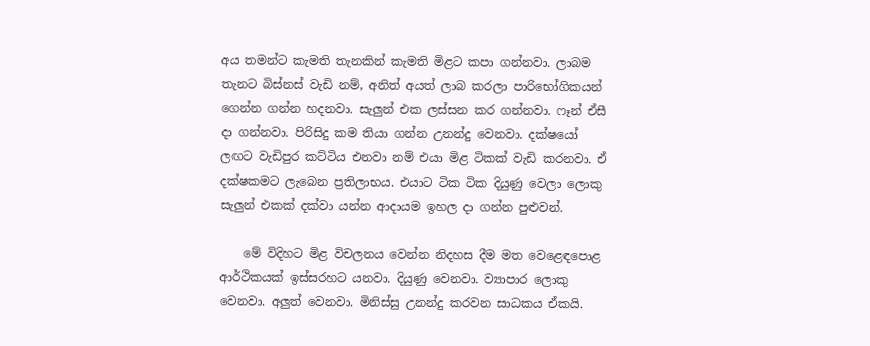අය තමන්ට කැමති තැනකින් කැමති මිළට කපා ගන්නවා. ලාබම තැනට බිස්නස් වැඩි නම්, අනිත් අයත් ලාබ කරලා පාරිභෝගිකයන් ගෙන්න ගන්න හදනවා. සැලුන් එක ලස්සන කර ගන්නවා. ෆෑන් ඒසී දා ගන්නවා. පිරිසිදු කම තියා ගන්න උනන්දු වෙනවා. දක්ෂයෝ ලඟට වැඩිපුර කට්ටිය එනවා නම් එයා මිළ ටිකක් වැඩි කරනවා. ඒ දක්ෂකමට ලැබෙන ප්‍රතිලාභය. එයාට ටික ටික දියුණු වෙලා ලොකු සැලුන් එකක් දක්වා යන්න ආදායම ඉහල දා ගන්න පුළුවන්.

    මේ විදිහට මිළ විචලනය වෙන්න නිදහස දීම මත වෙළෙඳපොළ ආර්ථිකයක් ඉස්සරහට යනවා. දියුණු වෙනවා. ව්‍යාපාර ලොකු වෙනවා. අලුත් වෙනවා. මිනිස්සු උනන්දු කරවන සාධකය ඒකයි.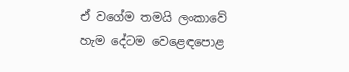ඒ වගේම තමයි ලංකාවේ හැම දේටම වෙළෙඳපොළ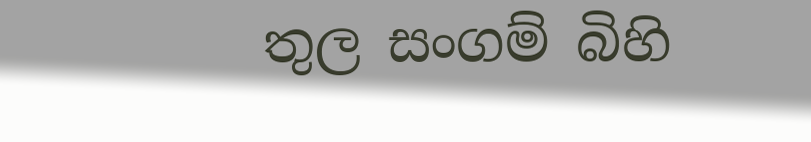තුල සංගම් බිහි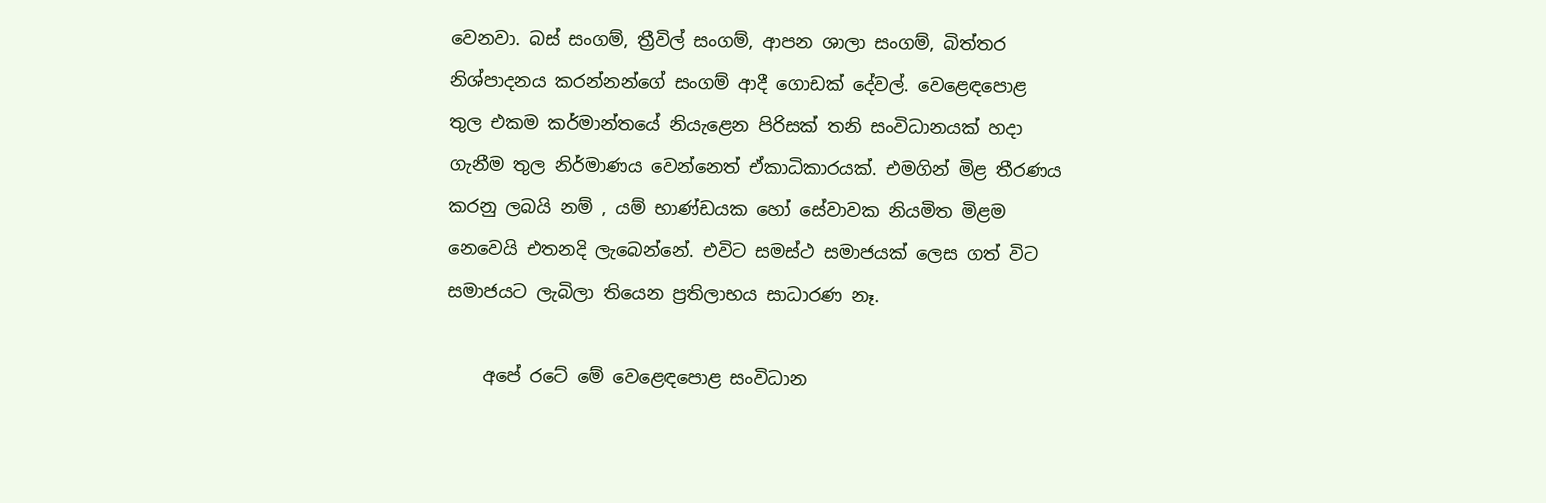වෙනවා. බස් සංගම්, ත්‍රීවිල් සංගම්, ආපන ශාලා සංගම්, බිත්තර නිශ්පාදනය කරන්නන්ගේ සංගම් ආදී ගොඩක් දේවල්. වෙළෙඳපොළ තුල එකම කර්මාන්තයේ නියැළෙන පිරිසක් තනි සංවිධානයක් හදා ගැනීම තුල නිර්මාණය වෙන්නෙත් ඒකාධිකාරයක්. එමගින් මිළ තීරණය කරනු ලබයි නම් , යම් භාණ්ඩයක හෝ සේවාවක නියමිත මිළම නෙවෙයි එතනදි ලැබෙන්නේ. එවිට සමස්ථ සමාජයක් ලෙස ගත් විට සමාජයට ලැබිලා තියෙන ප්‍රතිලාභය සාධාරණ නෑ.

    අපේ රටේ මේ වෙළෙඳපොළ සංවිධාන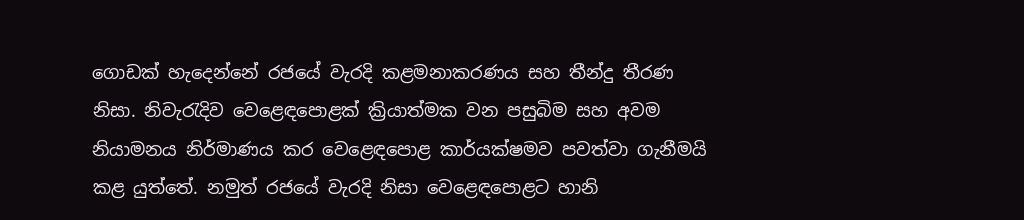ගොඩක් හැදෙන්නේ රජයේ වැරදි කළමනාකරණය සහ තීන්දු තීරණ නිසා. නිවැරැදිව වෙළෙඳපොළක් ක්‍රියාත්මක වන පසුබිම සහ අවම නියාමනය නිර්මාණය කර වෙළෙඳපොළ කාර්යක්ෂමව පවත්වා ගැනීමයි කළ යුත්තේ. නමුත් රජයේ වැරදි නිසා වෙළෙඳපොළට හානි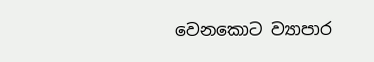වෙනකොට ව්‍යාපාර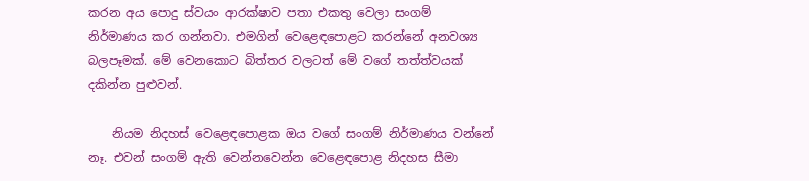කරන අය පොදු ස්වයං ආරක්ෂාව පතා එකතු වෙලා සංගම් නිර්මාණය කර ගන්නවා. එමගින් වෙළෙඳපොළට කරන්නේ අනවශ්‍ය බලපෑමක්. මේ වෙනකොට බිත්තර වලටත් මේ වගේ තත්ත්වයක් දකින්න පුළුවන්.

    නියම නිදහස් වෙළෙඳපොළක ඔය වගේ සංගම් නිර්මාණය වන්නේ නෑ. එවන් සංගම් ඇති වෙන්නවෙන්න වෙළෙඳපොළ නිදහස සීමා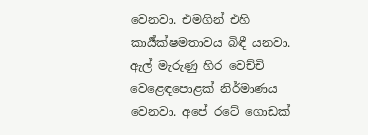වෙනවා. එමගින් එහි කාර්‍ය්ක්ෂමතාවය බිඳී යනවා. ඇල් මැරුණු හිර වෙච්චි වෙළෙඳපොළක් නිර්මාණය වෙනවා. අපේ රටේ ගොඩක්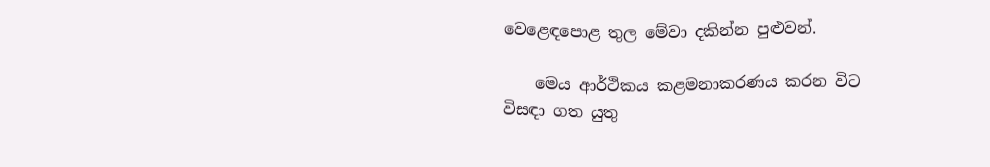වෙළෙඳපොළ තුල මේවා දකින්න පුළුවන්.

    මෙය ආර්ථිකය කළමනාකරණය කරන විට විසඳා ගත යුතු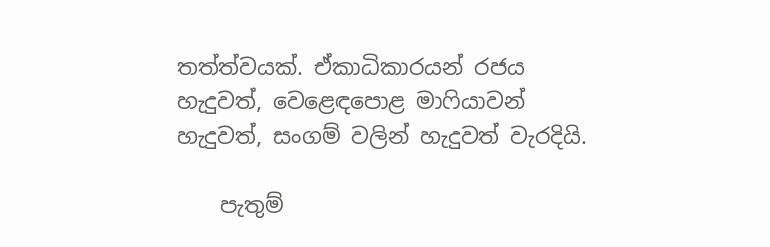තත්ත්වයක්. ඒකාධිකාරයන් රජය හැදුවත්, වෙළෙඳපොළ මාෆියාවන් හැදුවත්, සංගම් වලින් හැදුවත් වැරදියි.

    පැතුම්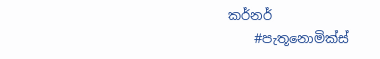කර්නර්
    #පැතූනොමික්ස්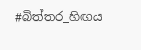#බිත්තර_හිඟය